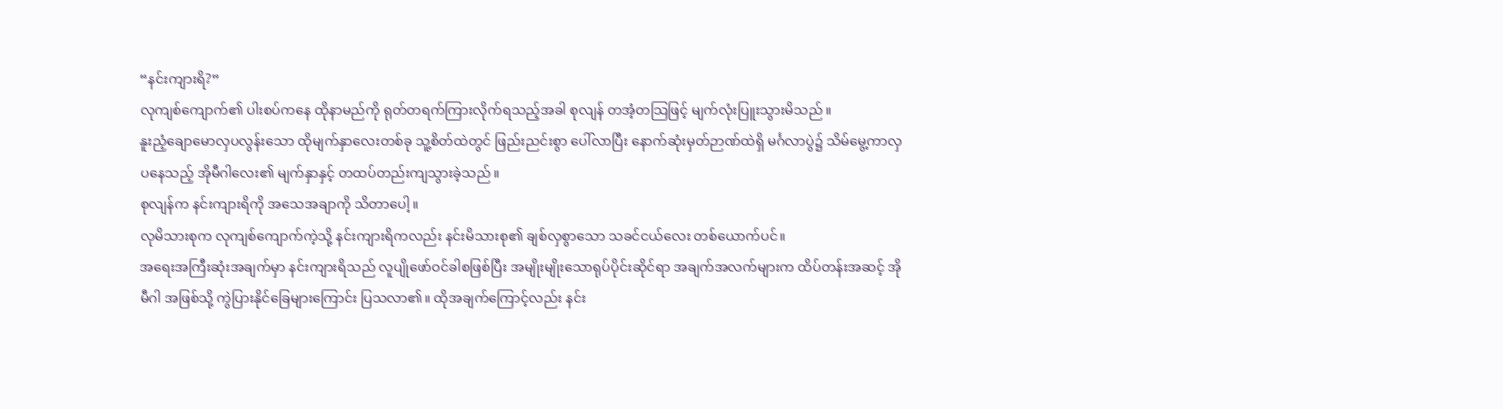“နင်းကျားရိ?”
လုကျစ်ကျောက်၏ ပါးစပ်ကနေ ထိုနာမည်ကို ရုတ်တရက်ကြားလိုက်ရသည့်အခါ စုလျန် တအံ့တသြဖြင့် မျက်လုံးပြူးသွားမိသည်။
နူးညံ့ချောမောလှပလွန်းသော ထိုမျက်နှာလေးတစ်ခု သူ့စိတ်ထဲတွင် ဖြည်းညင်းစွာ ပေါ်လာပြီး နောက်ဆုံးမှတ်ဉာဏ်ထဲရှိ မင်္ဂလာပွဲ၌ သိမ်မွေ့ကာလှပနေသည့် အိုမီဂါလေး၏ မျက်နှာနှင့် တထပ်တည်းကျသွားခဲ့သည်။
စုလျန်က နင်းကျားရိကို အသေအချာကို သိတာပေါ့။
လုမိသားစုက လုကျစ်ကျောက်ကဲ့သို့ နင်းကျားရိကလည်း နင်းမိသားစု၏ ချစ်လှစွာသော သခင်ငယ်လေး တစ်ယောက်ပင်။
အရေးအကြီးဆုံးအချက်မှာ နင်းကျားရိသည် လူပျိုဖော်ဝင်ခါစဖြစ်ပြီး အမျိုးမျိုးသောရုပ်ပိုင်းဆိုင်ရာ အချက်အလက်များက ထိပ်တန်းအဆင့် အိုမီဂါ အဖြစ်သို့ ကွဲပြားနိုင်ခြေများကြောင်း ပြသလာ၏။ ထိုအချက်ကြောင့်လည်း နင်း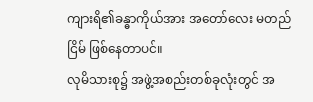ကျားရိ၏ခန္ဓာကိုယ်အား အတော်လေး မတည်ငြိမ် ဖြစ်နေတာပင်။
လုမိသားစု၌ အဖွဲ့အစည်းတစ်ခုလုံးတွင် အ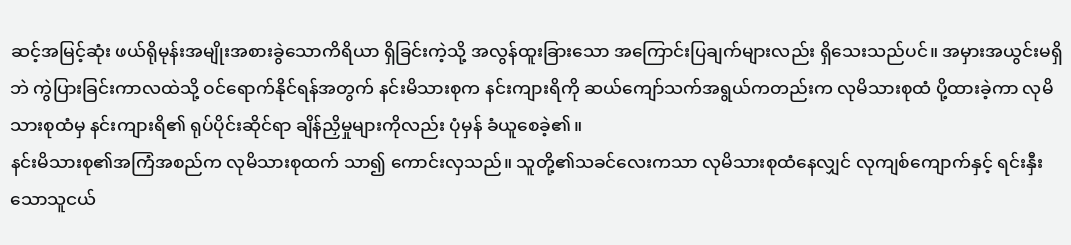ဆင့်အမြင့်ဆုံး ဖယ်ရိုမုန်းအမျိုးအစားခွဲသောကိရိယာ ရှိခြင်းကဲ့သို့ အလွန်ထူးခြားသော အကြောင်းပြချက်များလည်း ရှိသေးသည်ပင်။ အမှားအယွင်းမရှိဘဲ ကွဲပြားခြင်းကာလထဲသို့ ဝင်ရောက်နိုင်ရန်အတွက် နင်းမိသားစုက နင်းကျားရိကို ဆယ်ကျော်သက်အရွယ်ကတည်းက လုမိသားစုထံ ပို့ထားခဲ့ကာ လုမိသားစုထံမှ နင်းကျားရိ၏ ရုပ်ပိုင်းဆိုင်ရာ ချိန်ညှိမှုများကိုလည်း ပုံမှန် ခံယူစေခဲ့၏။
နင်းမိသားစု၏အကြံအစည်က လုမိသားစုထက် သာ၍ ကောင်းလှသည်။ သူတို့၏သခင်လေးကသာ လုမိသားစုထံနေလျှင် လုကျစ်ကျောက်နှင့် ရင်းနှီးသောသူငယ်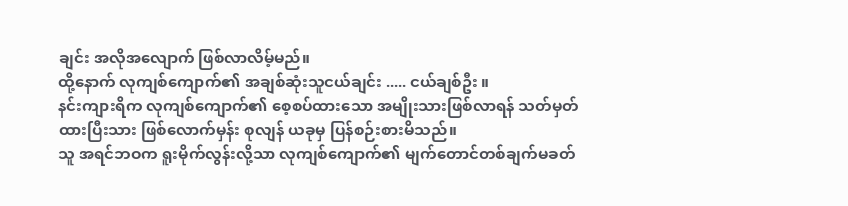ချင်း အလိုအလျောက် ဖြစ်လာလိမ့်မည်။
ထို့နောက် လုကျစ်ကျောက်၏ အချစ်ဆုံးသူငယ်ချင်း ..... ငယ်ချစ်ဦး ။
နင်းကျားရိက လုကျစ်ကျောက်၏ စေ့စပ်ထားသော အမျိုးသားဖြစ်လာရန် သတ်မှတ်ထားပြီးသား ဖြစ်လောက်မှန်း စုလျန် ယခုမှ ပြန်စဉ်းစားမိသည်။
သူ အရင်ဘဝက ရူးမိုက်လွန်းလို့သာ လုကျစ်ကျောက်၏ မျက်တောင်တစ်ချက်မခတ်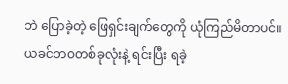ဘဲ ပြောခဲ့တဲ့ ဖြေရှင်းချက်တွေကို ယုံကြည်မိတာပင်။ ယခင်ဘဝတစ်ခုလုံးနဲ့ ရင်းပြီး ရခဲ့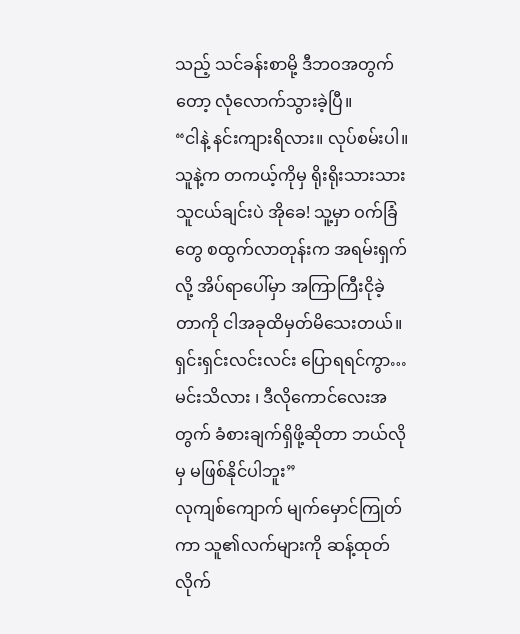သည့် သင်ခန်းစာမို့ ဒီဘဝအတွက်တော့ လုံလောက်သွားခဲ့ပြီ။
“ငါနဲ့ နင်းကျားရိလား။ လုပ်စမ်းပါ။ သူနဲ့က တကယ့်ကိုမှ ရိုးရိုးသားသား သူငယ်ချင်းပဲ အိုခေ! သူ့မှာ ဝက်ခြံတွေ စထွက်လာတုန်းက အရမ်းရှက်လို့ အိပ်ရာပေါ်မှာ အကြာကြီးငိုခဲ့တာကို ငါအခုထိမှတ်မိသေးတယ်။ ရှင်းရှင်းလင်းလင်း ပြောရရင်ကွာ… မင်းသိလား ၊ ဒီလိုကောင်လေးအတွက် ခံစားချက်ရှိဖို့ဆိုတာ ဘယ်လိုမှ မဖြစ်နိုင်ပါဘူး”
လုကျစ်ကျောက် မျက်မှောင်ကြုတ်ကာ သူ၏လက်များကို ဆန့်ထုတ်လိုက်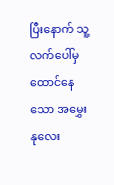ပြီးနောက် သူ့လက်ပေါ်မှ ထောင်နေသော အမွှေးနုလေး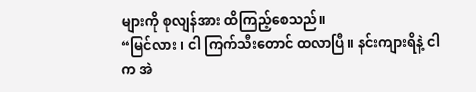များကို စုလျန်အား ထိကြည့်စေသည်။
“မြင်လား ၊ ငါ ကြက်သီးတောင် ထလာပြီ။ နင်းကျားရိနဲ့ ငါက အဲ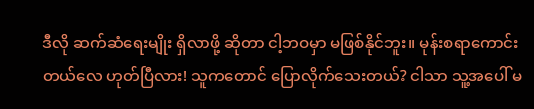ဒီလို ဆက်ဆံရေးမျိုး ရှိလာဖို့ ဆိုတာ ငါ့ဘဝမှာ မဖြစ်နိုင်ဘူး။ မုန်းစရာကောင်းတယ်လေ ဟုတ်ပြီလား! သူကတောင် ပြောလိုက်သေးတယ်? ငါသာ သူ့အပေါ် မ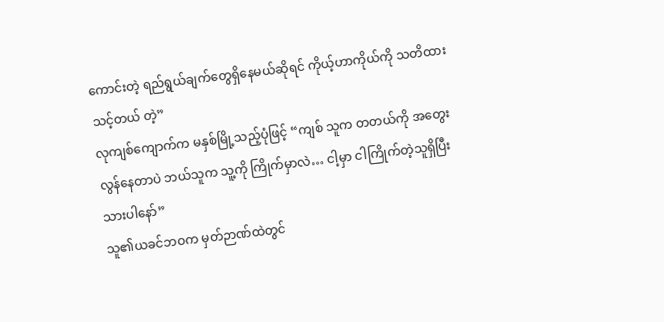ကောင်းတဲ့ ရည်ရွယ်ချက်တွေရှိနေမယ်ဆိုရင် ကိုယ့်ဟာကိုယ်ကို သတိထားသင့်တယ် တဲ့”
လုကျစ်ကျောက်က မနှစ်မြို့သည့်ပုံဖြင့် “ကျစ် သူက တတယ်ကို အတွေးလွန်နေတာပဲ ဘယ်သူက သူ့ကို ကြိုက်မှာလဲ… ငါ့မှာ ငါကြိုက်တဲ့သူရှိပြီးသားပါနော်”
သူ၏ယခင်ဘဝက မှတ်ဉာဏ်ထဲတွင်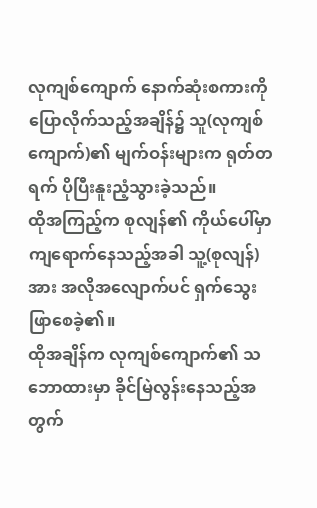လုကျစ်ကျောက် နောက်ဆုံးစကားကို ပြောလိုက်သည့်အချိန်၌ သူ(လုကျစ်ကျောက်)၏ မျက်ဝန်းများက ရုတ်တရက် ပိုပြီးနူးညံ့သွားခဲ့သည်။
ထိုအကြည့်က စုလျန်၏ ကိုယ်ပေါ်မှာ ကျရောက်နေသည့်အခါ သူ့(စုလျန်)အား အလိုအလျောက်ပင် ရှက်သွေးဖြာစေခဲ့၏။
ထိုအချိန်က လုကျစ်ကျောက်၏ သဘောထားမှာ ခိုင်မြဲလွန်းနေသည့်အတွက်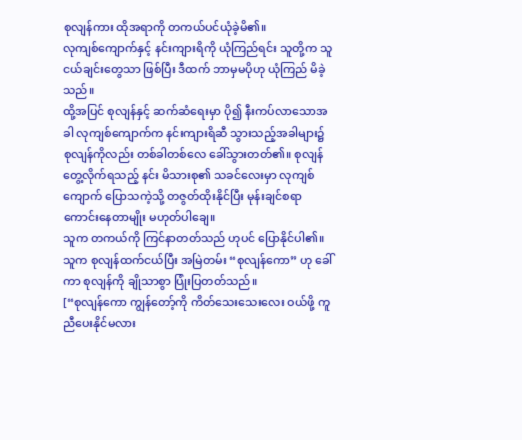စုလျန်ကား ထိုအရာကို တကယ်ပင်ယုံခဲ့မိ၏။
လုကျစ်ကျောက်နှင့် နင်းကျားရိကို ယုံကြည်ရင်း သူတို့က သူငယ်ချင်းတွေသာ ဖြစ်ပြီး ဒီထက် ဘာမှမပိုဟု ယုံကြည် မိခဲ့သည်။
ထို့အပြင် စုလျန်နှင့် ဆက်ဆံရေးမှာ ပို၍ နီးကပ်လာသောအခါ လုကျစ်ကျောက်က နင်းကျားရိဆီ သွားသည့်အခါများ၌ စုလျန်ကိုလည်း တစ်ခါတစ်လေ ခေါ်သွားတတ်၏။ စုလျန် တွေ့လိုက်ရသည့် နင်း မိသားစု၏ သခင်လေးမှာ လုကျစ်ကျောက် ပြောသကဲ့သို့ တဇွတ်ထိုးနိုင်ပြီး မုန်းချင်စရာ ကောင်းနေတာမျိုး မဟုတ်ပါချေ။
သူက တကယ်ကို ကြင်နာတတ်သည် ဟုပင် ပြောနိုင်ပါ၏။
သူက စုလျန်ထက်ငယ်ပြီး အမြဲတမ်း “စုလျန်ကော” ဟု ခေါ်ကာ စုလျန်ကို ချိုသာစွာ ပြုံးပြတတ်သည်။
[“စုလျန်ကော ကျွန်တော့်ကို ကိတ်သေးသေးလေး ဝယ်ဖို့ ကူညီပေးနိုင်မလား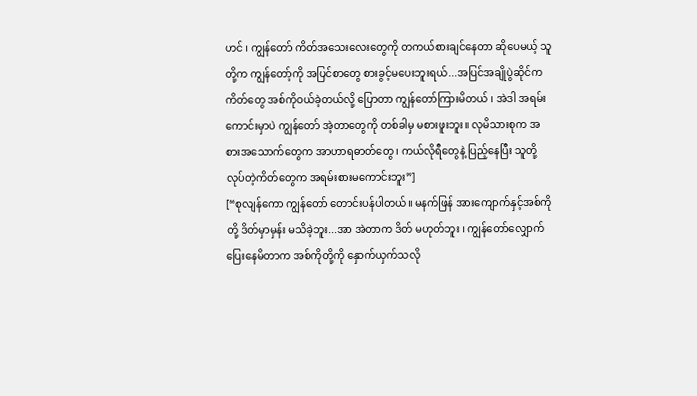ဟင် ၊ ကျွန်တော် ကိတ်အသေးလေးတွေကို တကယ်စားချင်နေတာ ဆိုပေမယ့် သူတို့က ကျွန်တော့်ကို အပြင်စာတွေ စားခွင့်မပေးဘူးရယ်...အပြင်အချိုပွဲဆိုင်က ကိတ်တွေ အစ်ကိုဝယ်ခဲ့တယ်လို့ ပြောတာ ကျွန်တော်ကြားမိတယ် ၊ အဲဒါ အရမ်းကောင်းမှာပဲ ကျွန်တော် အဲ့တာတွေကို တစ်ခါမှ မစားဖူးဘူး။ လုမိသားစုက အစားအသောက်တွေက အာဟာရဓာတ်တွေ ၊ ကယ်လိုရီတွေနဲ့ ပြည့်နေပြီး သူတို့လုပ်တဲ့ကိတ်တွေက အရမ်းစားမကောင်းဘူး”]
[“စုလျန်ကော ကျွန်တော် တောင်းပန်ပါတယ်။ မနက်ဖြန် အားကျောက်နှင့်အစ်ကိုတို့ ဒိတ်မှာမှန်း မသိခဲ့ဘူး...အာ အဲတာက ဒိတ် မဟုတ်ဘူး ၊ ကျွန်တော်လျှောက်ပြေးနေမိတာက အစ်ကိုတို့ကို နှောက်ယှက်သလို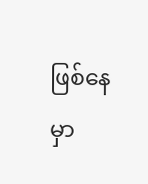ဖြစ်နေမှာ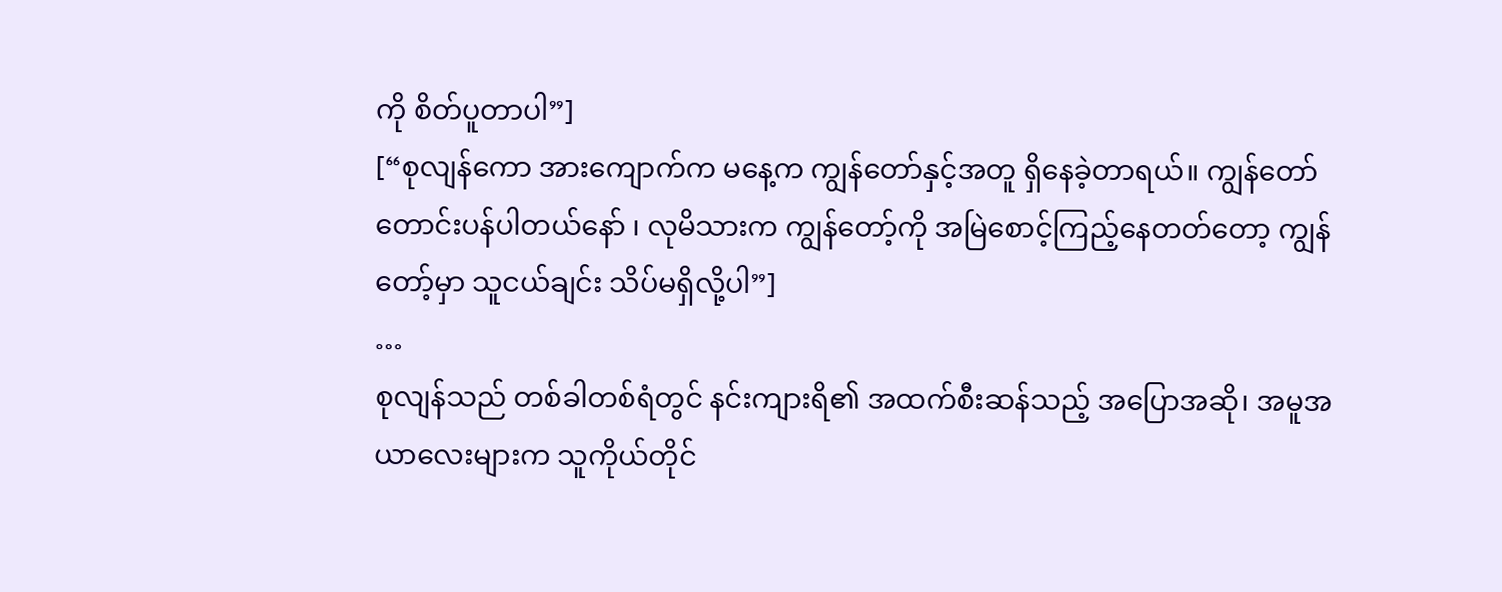ကို စိတ်ပူတာပါ”]
[“စုလျန်ကော အားကျောက်က မနေ့က ကျွန်တော်နှင့်အတူ ရှိနေခဲ့တာရယ်။ ကျွန်တော် တောင်းပန်ပါတယ်နော် ၊ လုမိသားက ကျွန်တော့်ကို အမြဲစောင့်ကြည့်နေတတ်တော့ ကျွန်တော့်မှာ သူငယ်ချင်း သိပ်မရှိလို့ပါ”]
…
စုလျန်သည် တစ်ခါတစ်ရံတွင် နင်းကျားရိ၏ အထက်စီးဆန်သည့် အပြောအဆို၊ အမူအယာလေးများက သူကိုယ်တိုင်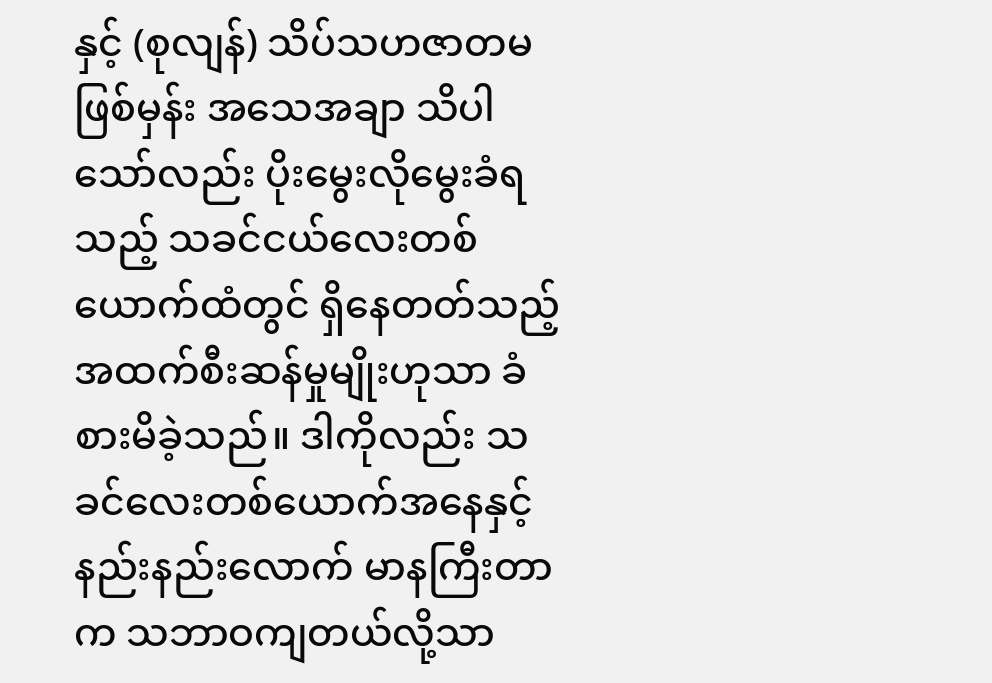နှင့် (စုလျန်) သိပ်သဟဇာတမဖြစ်မှန်း အသေအချာ သိပါသော်လည်း ပိုးမွေးလိုမွေးခံရသည့် သခင်ငယ်လေးတစ်ယောက်ထံတွင် ရှိနေတတ်သည့် အထက်စီးဆန်မှုမျိုးဟုသာ ခံစားမိခဲ့သည်။ ဒါကိုလည်း သခင်လေးတစ်ယောက်အနေနှင့် နည်းနည်းလောက် မာနကြီးတာက သဘာဝကျတယ်လို့သာ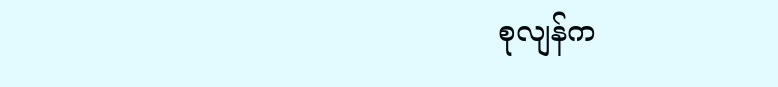စုလျန်က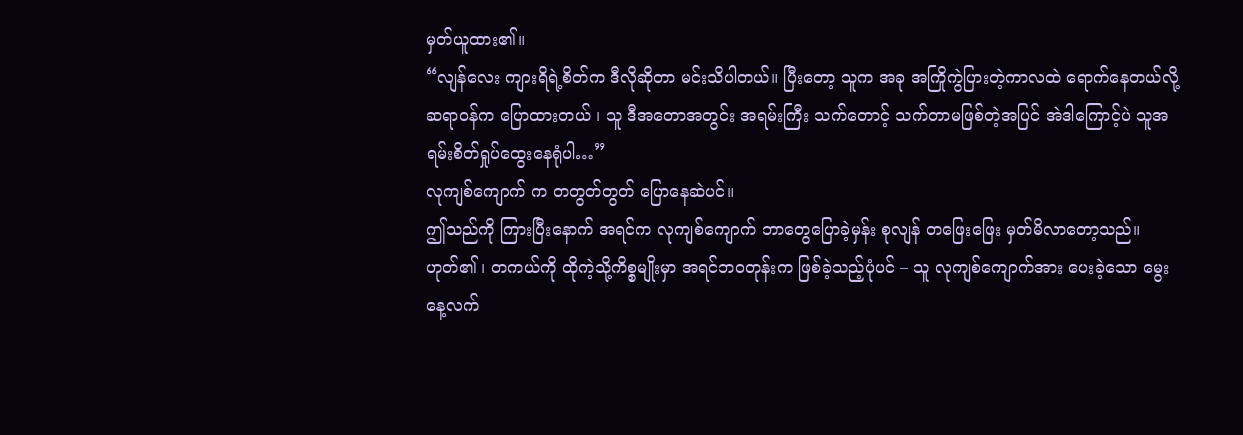မှတ်ယူထား၏။
“လျန်လေး ကျားရိရဲ့စိတ်က ဒီလိုဆိုတာ မင်းသိပါတယ်။ ပြီးတော့ သူက အခု အကြိုကွဲပြားတဲ့ကာလထဲ ရောက်နေတယ်လို့ ဆရာဝန်က ပြောထားတယ် ၊ သူ ဒီအတောအတွင်း အရမ်းကြီး သက်တောင့် သက်တာမဖြစ်တဲ့အပြင် အဲဒါကြောင့်ပဲ သူအရမ်းစိတ်ရှုပ်ထွေးနေရုံပါ…”
လုကျစ်ကျောက် က တတွတ်တွတ် ပြောနေဆဲပင်။
ဤသည်ကို ကြားပြီးနောက် အရင်က လုကျစ်ကျောက် ဘာတွေပြောခဲ့မှန်း စုလျန် တဖြေးဖြေး မှတ်မိလာတော့သည်။
ဟုတ်၏ ၊ တကယ်ကို ထိုကဲ့သို့ကိစ္စမျိုးမှာ အရင်ဘဝတုန်းက ဖြစ်ခဲ့သည့်ပုံပင် – သူ လုကျစ်ကျောက်အား ပေးခဲ့သော မွေးနေ့လက်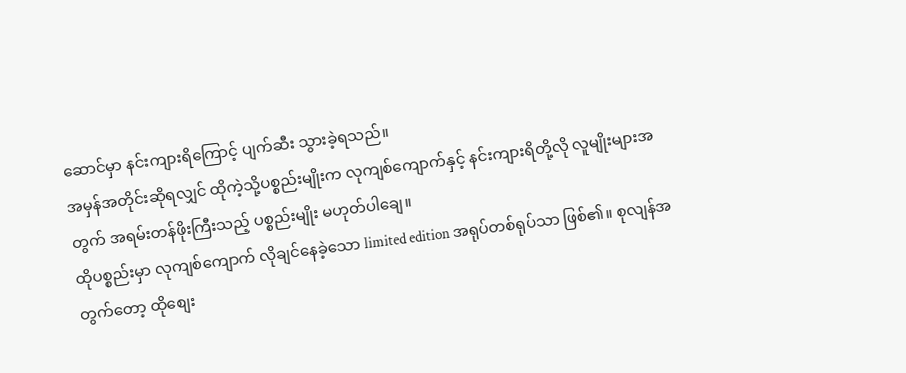ဆောင်မှာ နင်းကျားရိကြောင့် ပျက်ဆီး သွားခဲ့ရသည်။
အမှန်အတိုင်းဆိုရလျှင် ထိုကဲ့သို့ပစ္စည်းမျိုးက လုကျစ်ကျောက်နှင့် နင်းကျားရိတို့လို လူမျိုးများအတွက် အရမ်းတန်ဖိုးကြီးသည့် ပစ္စည်းမျိုး မဟုတ်ပါချေ။
ထိုပစ္စည်းမှာ လုကျစ်ကျောက် လိုချင်နေခဲ့သော limited edition အရုပ်တစ်ရုပ်သာ ဖြစ်၏။ စုလျန်အတွက်တော့ ထိုစျေး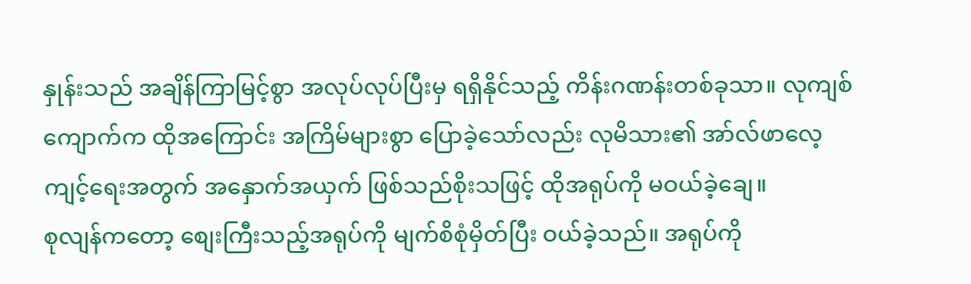နှုန်းသည် အချိန်ကြာမြင့်စွာ အလုပ်လုပ်ပြီးမှ ရရှိနိုင်သည့် ကိန်းဂဏန်းတစ်ခုသာ။ လုကျစ်ကျောက်က ထိုအကြောင်း အကြိမ်များစွာ ပြောခဲ့သော်လည်း လုမိသား၏ အာ်လ်ဖာလေ့ကျင့်ရေးအတွက် အနှောက်အယှက် ဖြစ်သည်စိုးသဖြင့် ထိုအရုပ်ကို မဝယ်ခဲ့ချေ။
စုလျန်ကတော့ စျေးကြီးသည့်အရုပ်ကို မျက်စိစုံမှိတ်ပြီး ဝယ်ခဲ့သည်။ အရုပ်ကို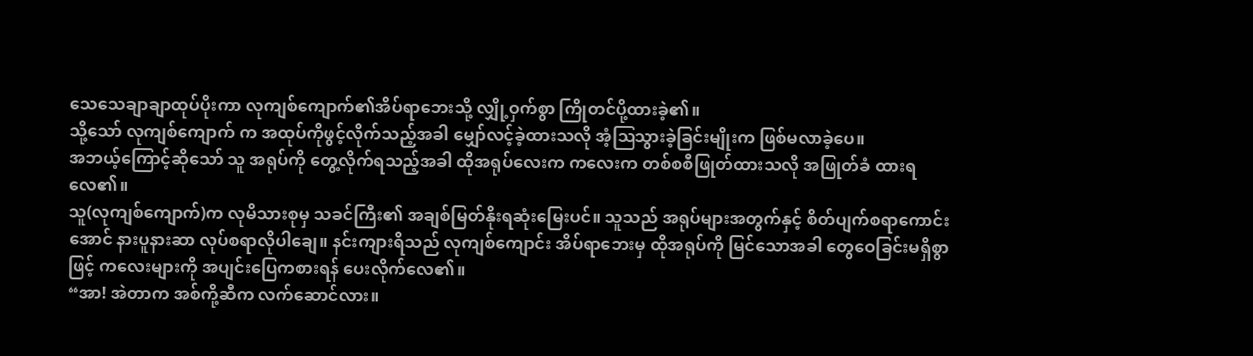သေသေချာချာထုပ်ပိုးကာ လုကျစ်ကျောက်၏အိပ်ရာဘေးသို့ လျှို့ဝှက်စွာ ကြိုတင်ပို့ထားခဲ့၏။
သို့သော် လုကျစ်ကျောက် က အထုပ်ကိုဖွင့်လိုက်သည့်အခါ မျှော်လင့်ခဲ့ထားသလို အံ့ဩသွားခဲ့ခြင်းမျိုးက ဖြစ်မလာခဲ့ပေ။
အဘယ့်ကြောင့်ဆိုသော် သူ အရုပ်ကို တွေ့လိုက်ရသည့်အခါ ထိုအရုပ်လေးက ကလေးက တစ်စစီဖြုတ်ထားသလို အဖြုတ်ခံ ထားရလေ၏။
သူ(လုကျစ်ကျောက်)က လုမိသားစုမှ သခင်ကြီး၏ အချစ်မြတ်နိုးရဆုံးမြေးပင်။ သူသည် အရုပ်များအတွက်နှင့် စိတ်ပျက်စရာကောင်းအောင် နားပူနားဆာ လုပ်စရာလိုပါချေ။ နင်းကျားရိသည် လုကျစ်ကျောင်း အိပ်ရာဘေးမှ ထိုအရုပ်ကို မြင်သောအခါ တွေဝေခြင်းမရှိစွာဖြင့် ကလေးများကို အပျင်းပြေကစားရန် ပေးလိုက်လေ၏။
“အာ! အဲတာက အစ်ကို့ဆီက လက်ဆောင်လား။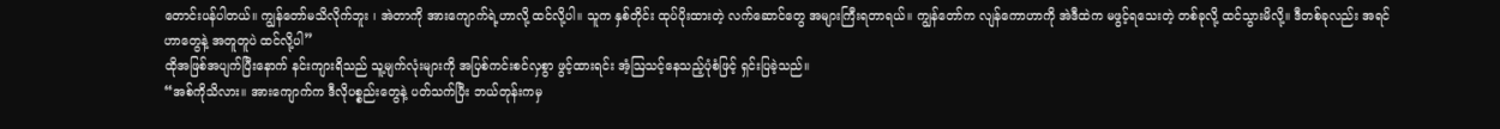တောင်းပန်ပါတယ်။ ကျွန်တော်မသိလိုက်ဘူး ၊ အဲတာကို အားကျောက်ရဲ့ဟာလို့ ထင်လို့ပါ။ သူက နှစ်တိုင်း ထုပ်ပိုးထားတဲ့ လက်ဆောင်တွေ အများကြီးရတာရယ်။ ကျွန်တော်က လျန်ကောဟာကို အဲဒီထဲက မဖွင့်ရသေးတဲ့ တစ်ခုလို့ ထင်သွားမိလို့။ ဒီတစ်ခုလည်း အရင်ဟာတွေနဲ့ အတူတူပဲ ထင်လို့ပါ”
ထိုအဖြစ်အပျက်ပြီးနောက် နင်းကျားရိသည် သူ့မျက်လုံးများကို အပြစ်ကင်းစင်လှစွာ ဖွင့်ထားရင်း အံ့ဩသင့်နေသည့်ပုံစံဖြင့် ရှင်းပြခဲ့သည်။
“အစ်ကိုသိလား။ အားကျောက်က ဒီလိုပစ္စည်းတွေနဲ့ ပတ်သက်ပြီး ဘယ်တုန်းကမှ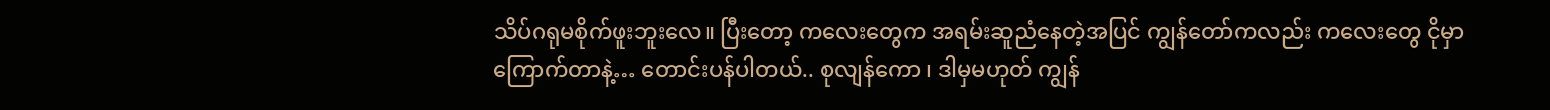သိပ်ဂရုမစိုက်ဖူးဘူးလေ။ ပြီးတော့ ကလေးတွေက အရမ်းဆူညံနေတဲ့အပြင် ကျွန်တော်ကလည်း ကလေးတွေ ငိုမှာကြောက်တာနဲ့… တောင်းပန်ပါတယ်.. စုလျန်ကော ၊ ဒါမှမဟုတ် ကျွန်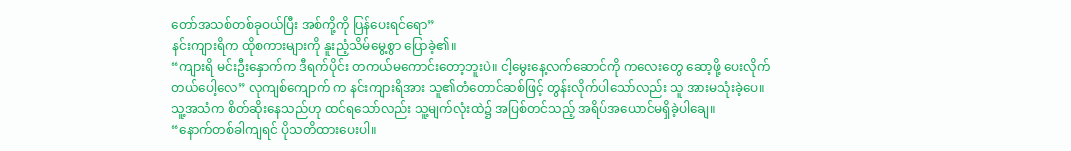တော်အသစ်တစ်ခုဝယ်ပြီး အစ်ကို့ကို ပြန်ပေးရင်ရော”
နင်းကျားရိက ထိုစကားများကို နူးညံ့သိမ်မွေ့စွာ ပြောခဲ့၏။
“ကျားရိ မင်းဦးနှောက်က ဒီရက်ပိုင်း တကယ်မကောင်းတော့ဘူးပဲ။ ငါ့မွေးနေ့လက်ဆောင်ကို ကလေးတွေ ဆော့ဖို့ ပေးလိုက်တယ်ပေါ့လေ” လုကျစ်ကျောက် က နင်းကျားရိအား သူ၏တံတောင်ဆစ်ဖြင့် တွန်းလိုက်ပါသော်လည်း သူ အားမသုံးခဲ့ပေ။
သူ့အသံက စိတ်ဆိုးနေသည်ဟု ထင်ရသော်လည်း သူ့မျက်လုံးထဲ၌ အပြစ်တင်သည့် အရိပ်အယောင်မရှိခဲ့ပါချေ။
“နောက်တစ်ခါကျရင် ပိုသတိထားပေးပါ။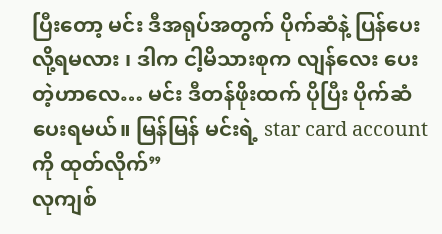ပြီးတော့ မင်း ဒီအရုပ်အတွက် ပိုက်ဆံနဲ့ ပြန်ပေးလို့ရမလား ၊ ဒါက ငါ့မိသားစုက လျန်လေး ပေးတဲ့ဟာလေ… မင်း ဒီတန်ဖိုးထက် ပိုပြီး ပိုက်ဆံပေးရမယ်။ မြန်မြန် မင်းရဲ့ star card account ကို ထုတ်လိုက်”
လုကျစ်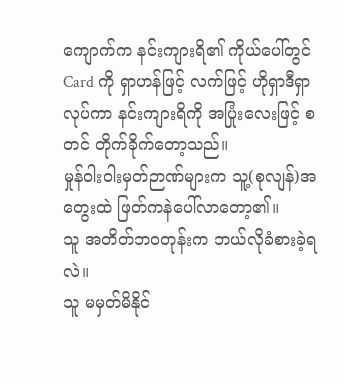ကျောက်က နင်းကျားရိ၏ ကိုယ်ပေါ်တွင် Card ကို ရှာဟန်ဖြင့် လက်ဖြင့် ဟိုရှာဒီရှာ လုပ်ကာ နင်းကျားရိကို အပြုံးလေးဖြင့် စတင် တိုက်ခိုက်တော့သည်။
မှုန်ဝါးဝါးမှတ်ဉာဏ်များက သူ့(စုလျန်)အတွေးထဲ ဖြတ်ကနဲပေါ်လာတော့၏။
သူ အတိတ်ဘဝတုန်းက ဘယ်လိုခံစားခဲ့ရလဲ။
သူ မမှတ်မိနိုင်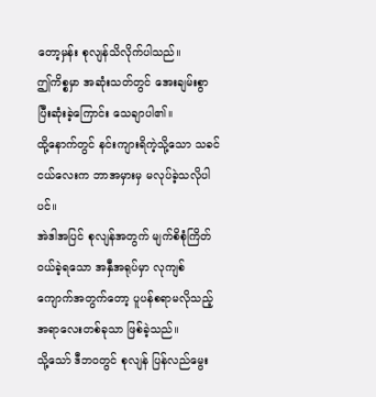တော့မှန်း စုလျန်သိလိုက်ပါသည်။
ဤကိစ္စမှာ အဆုံးသတ်တွင် အေးချမ်းစွာပြီးဆုံးခဲ့ကြောင်း သေချာပါ၏။
ထို့နောက်တွင် နင်းကျားရိကဲ့သို့သော သခင်ငယ်လေးက ဘာအမှားမှ မလုပ်ခဲ့သလိုပါပင်။
အဲဒါအပြင် စုလျန်အတွက် မျက်စိစုံကြိတ်ဝယ်ခဲ့ရသော အနှီအရုပ်မှာ လုကျစ်ကျောက်အတွက်တော့ ပူပန်စရာမလိုသည့် အရာလေးတစ်ခုသာ ဖြစ်ခဲ့သည်။
သို့သော် ဒီဘဝတွင် စုလျန် ပြန်လည်မွေး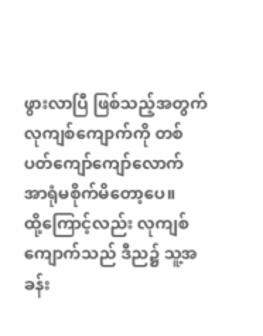ဖွားလာပြီ ဖြစ်သည့်အတွက် လုကျစ်ကျောက်ကို တစ်ပတ်ကျော်ကျော်လောက် အာရုံမစိုက်မိတော့ပေ။
ထို့ကြောင့်လည်း လုကျစ်ကျောက်သည် ဒီည၌ သူ့အခန်း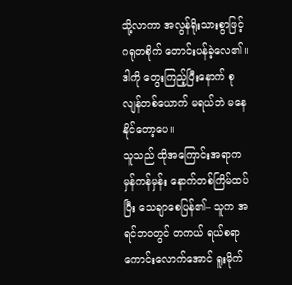သို့လာကာ အလွန်ရိုးသားစွာဖြင့် ဂရုတစိုက် တောင်းပန်ခဲ့လေ၏။
ဒါကို တွေးကြည့်ပြီးနောက် စုလျန်တစ်ယောက် မရယ်ဘဲ မနေနိုင်တော့ပေ။
သူသည် ထိုအကြောင်းအရာက မှန်ကန်မှန်း နောက်တစ်ကြိမ်ထပ်ပြီး သေချာစေပြန်၏– သူက အရင်ဘဝတွင် တကယ် ရယ်စရာကောင်းလောက်အောင် ရူးမိုက်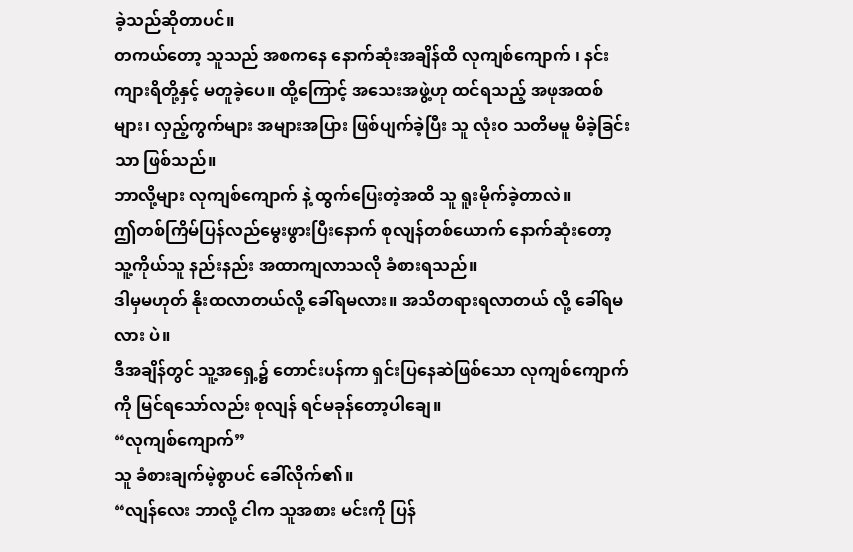ခဲ့သည်ဆိုတာပင်။
တကယ်တော့ သူသည် အစကနေ နောက်ဆုံးအချိန်ထိ လုကျစ်ကျောက် ၊ နင်းကျားရိတို့နှင့် မတူခဲ့ပေ။ ထို့ကြောင့် အသေးအဖွဲ့ဟု ထင်ရသည့် အဖုအထစ်များ၊ လှည့်ကွက်များ အများအပြား ဖြစ်ပျက်ခဲ့ပြီး သူ လုံးဝ သတိမမူ မိခဲ့ခြင်းသာ ဖြစ်သည်။
ဘာလို့များ လုကျစ်ကျောက် နဲ့ ထွက်ပြေးတဲ့အထိ သူ ရူးမိုက်ခဲ့တာလဲ။
ဤတစ်ကြိမ်ပြန်လည်မွေးဖွားပြီးနောက် စုလျန်တစ်ယောက် နောက်ဆုံးတော့ သူ့ကိုယ်သူ နည်းနည်း အထာကျလာသလို ခံစားရသည်။
ဒါမှမဟုတ် နိုးထလာတယ်လို့ ခေါ်ရမလား။ အသိတရားရလာတယ် လို့ ခေါ်ရမလား ပဲ။
ဒီအချိန်တွင် သူ့အရှေ့၌ တောင်းပန်ကာ ရှင်းပြနေဆဲဖြစ်သော လုကျစ်ကျောက်ကို မြင်ရသော်လည်း စုလျန် ရင်မခုန်တော့ပါချေ။
“လုကျစ်ကျောက်”
သူ ခံစားချက်မဲ့စွာပင် ခေါ်လိုက်၏။
“လျန်လေး ဘာလို့ ငါက သူအစား မင်းကို ပြန်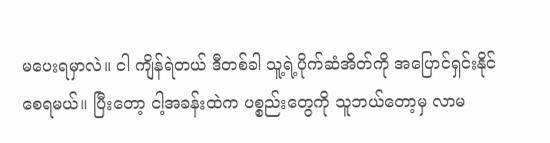မပေးရမှာလဲ။ ငါ ကျိန်ရဲတယ် ဒီတစ်ခါ သူ့ရဲ့ပိုက်ဆံအိတ်ကို အပြောင်ရှင်းနိုင်စေရမယ်။ ပြီးတော့ ငါ့အခန်းထဲက ပစ္စည်းတွေကို သူဘယ်တော့မှ လာမ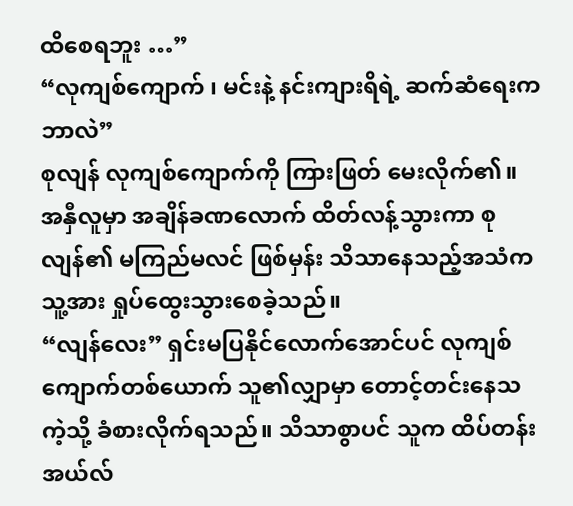ထိစေရဘူး …”
“လုကျစ်ကျောက် ၊ မင်းနဲ့ နင်းကျားရိရဲ့ ဆက်ဆံရေးက ဘာလဲ”
စုလျန် လုကျစ်ကျောက်ကို ကြားဖြတ် မေးလိုက်၏။
အနှီလူမှာ အချိန်ခဏလောက် ထိတ်လန့်သွားကာ စုလျန်၏ မကြည်မလင် ဖြစ်မှန်း သိသာနေသည့်အသံက သူ့အား ရှုပ်ထွေးသွားစေခဲ့သည်။
“လျန်လေး” ရှင်းမပြနိုင်လောက်အောင်ပင် လုကျစ်ကျောက်တစ်ယောက် သူ၏လျှာမှာ တောင့်တင်းနေသကဲ့သို့ ခံစားလိုက်ရသည်။ သိသာစွာပင် သူက ထိပ်တန်း အယ်လ်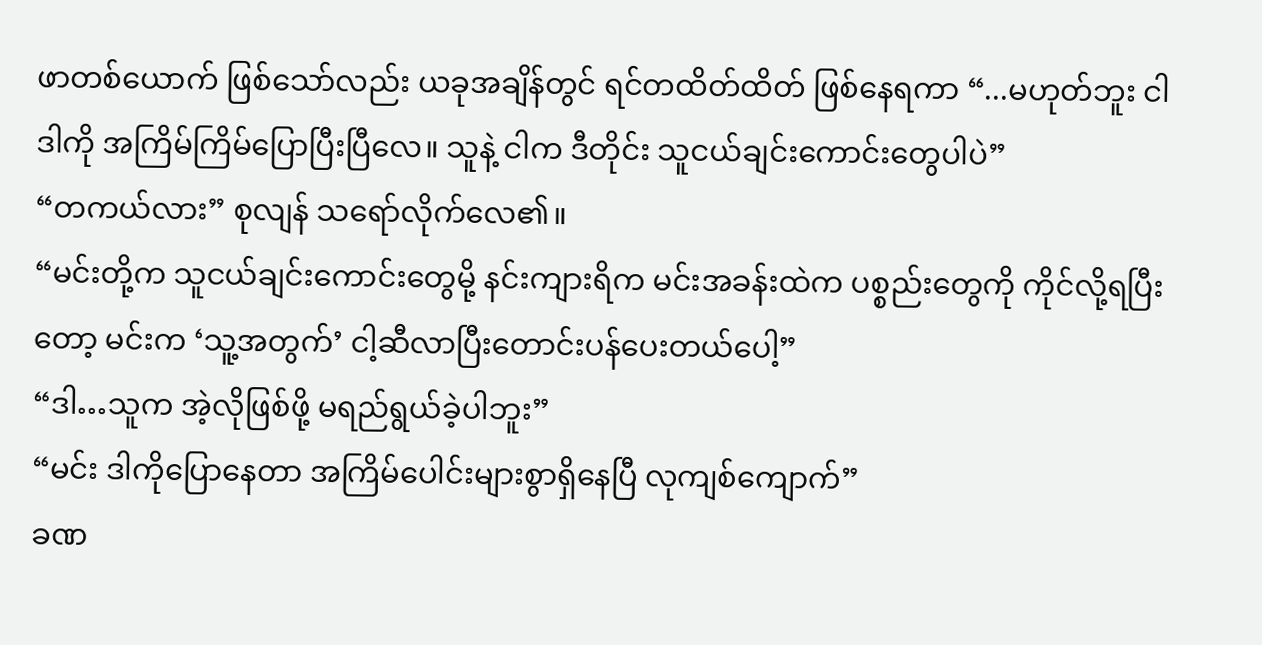ဖာတစ်ယောက် ဖြစ်သော်လည်း ယခုအချိန်တွင် ရင်တထိတ်ထိတ် ဖြစ်နေရကာ “...မဟုတ်ဘူး ငါ ဒါကို အကြိမ်ကြိမ်ပြောပြီးပြီလေ။ သူနဲ့ ငါက ဒီတိုင်း သူငယ်ချင်းကောင်းတွေပါပဲ”
“တကယ်လား” စုလျန် သရော်လိုက်လေ၏။
“မင်းတို့က သူငယ်ချင်းကောင်းတွေမို့ နင်းကျားရိက မင်းအခန်းထဲက ပစ္စည်းတွေကို ကိုင်လို့ရပြီးတော့ မင်းက ‘သူ့အတွက်’ ငါ့ဆီလာပြီးတောင်းပန်ပေးတယ်ပေါ့”
“ဒါ…သူက အဲ့လိုဖြစ်ဖို့ မရည်ရွယ်ခဲ့ပါဘူး”
“မင်း ဒါကိုပြောနေတာ အကြိမ်ပေါင်းများစွာရှိနေပြီ လုကျစ်ကျောက်”
ခဏ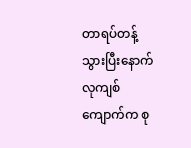တာရပ်တန့်သွားပြီးနောက် လုကျစ်ကျောက်က စု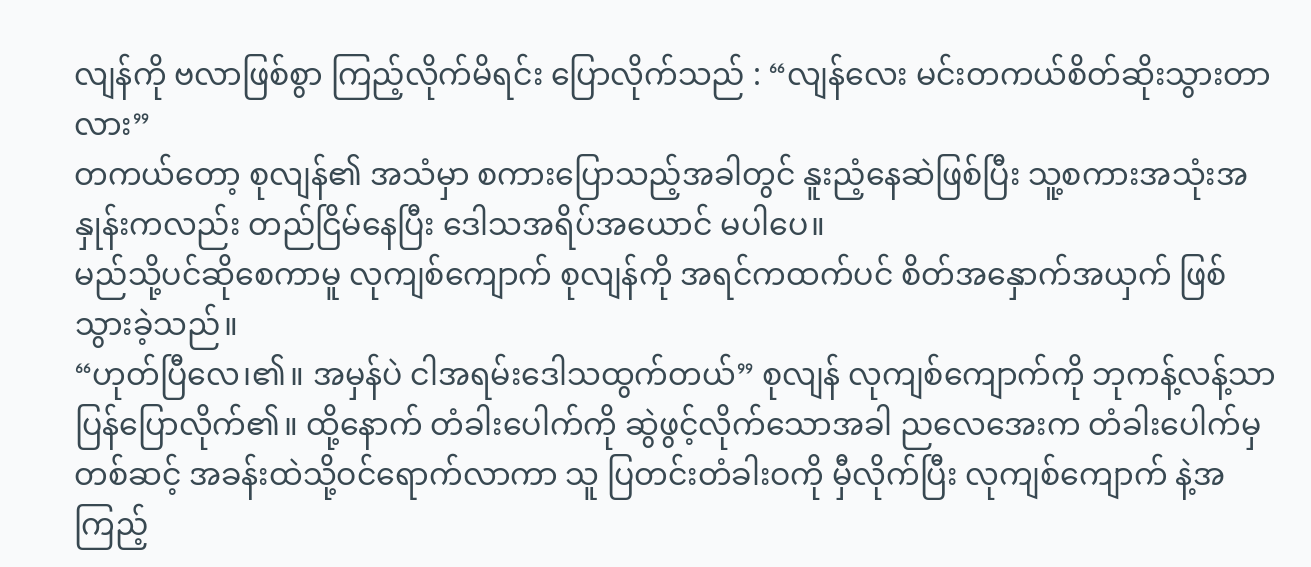လျန်ကို ဗလာဖြစ်စွာ ကြည့်လိုက်မိရင်း ပြောလိုက်သည် : “လျန်လေး မင်းတကယ်စိတ်ဆိုးသွားတာလား”
တကယ်တော့ စုလျန်၏ အသံမှာ စကားပြောသည့်အခါတွင် နူးညံ့နေဆဲဖြစ်ပြီး သူ့စကားအသုံးအနှုန်းကလည်း တည်ငြိမ်နေပြီး ဒေါသအရိပ်အယောင် မပါပေ။
မည်သို့ပင်ဆိုစေကာမူ လုကျစ်ကျောက် စုလျန်ကို အရင်ကထက်ပင် စိတ်အနှောက်အယှက် ဖြစ်သွားခဲ့သည်။
“ဟုတ်ပြီလေ၊၏။ အမှန်ပဲ ငါအရမ်းဒေါသထွက်တယ်” စုလျန် လုကျစ်ကျောက်ကို ဘုကန့်လန့်သာ ပြန်ပြောလိုက်၏။ ထို့နောက် တံခါးပေါက်ကို ဆွဲဖွင့်လိုက်သောအခါ ညလေအေးက တံခါးပေါက်မှ တစ်ဆင့် အခန်းထဲသို့ဝင်ရောက်လာကာ သူ ပြတင်းတံခါးဝကို မှီလိုက်ပြီး လုကျစ်ကျောက် နဲ့အကြည့်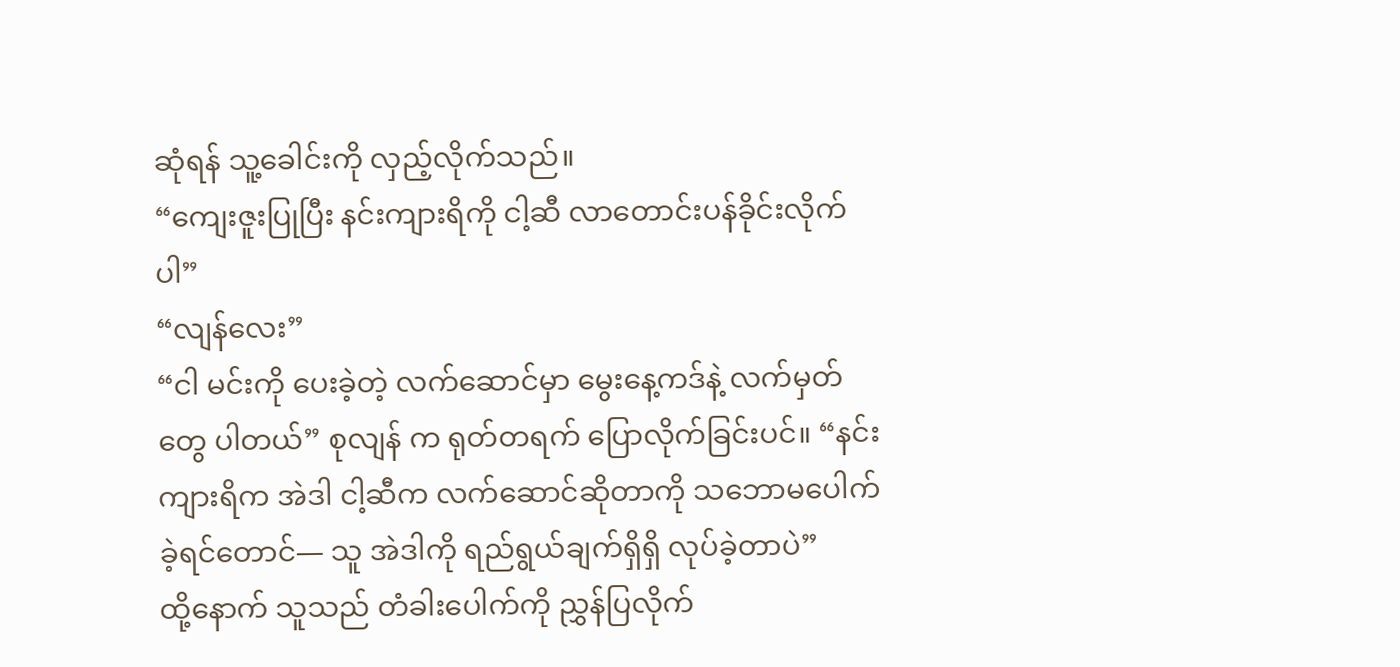ဆုံရန် သူ့ခေါင်းကို လှည့်လိုက်သည်။
“ကျေးဇူးပြုပြီး နင်းကျားရိကို ငါ့ဆီ လာတောင်းပန်ခိုင်းလိုက်ပါ”
“လျန်လေး”
“ငါ မင်းကို ပေးခဲ့တဲ့ လက်ဆောင်မှာ မွေးနေ့ကဒ်နဲ့ လက်မှတ်တွေ ပါတယ်” စုလျန် က ရုတ်တရက် ပြောလိုက်ခြင်းပင်။ “နင်းကျားရိက အဲဒါ ငါ့ဆီက လက်ဆောင်ဆိုတာကို သဘောမပေါက်ခဲ့ရင်တောင်— သူ အဲဒါကို ရည်ရွယ်ချက်ရှိရှိ လုပ်ခဲ့တာပဲ”
ထို့နောက် သူသည် တံခါးပေါက်ကို ညွှန်ပြလိုက်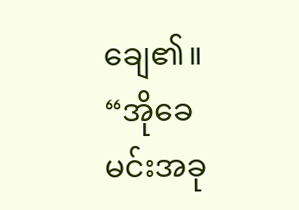ချေ၏။
“အိုခေ မင်းအခု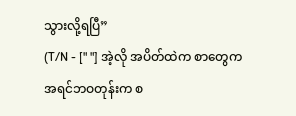သွားလို့ရပြီ”
(T/N - [" "] အဲ့လို အပိတ်ထဲက စာတွေက အရင်ဘဝတုန်းက စ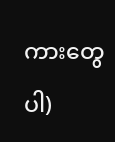ကားတွေပါ)